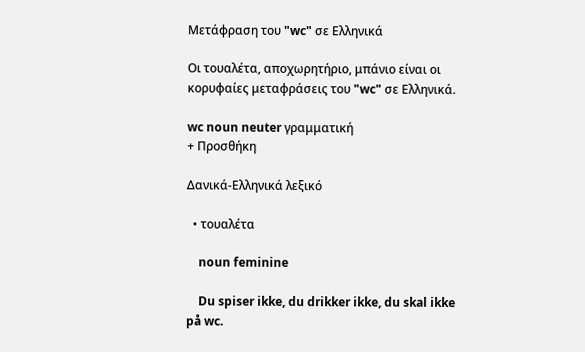Μετάφραση του "wc" σε Ελληνικά

Οι τουαλέτα, αποχωρητήριο, μπάνιο είναι οι κορυφαίες μεταφράσεις του "wc" σε Ελληνικά.

wc noun neuter γραμματική
+ Προσθήκη

Δανικά-Ελληνικά λεξικό

  • τουαλέτα

    noun feminine

    Du spiser ikke, du drikker ikke, du skal ikke på wc.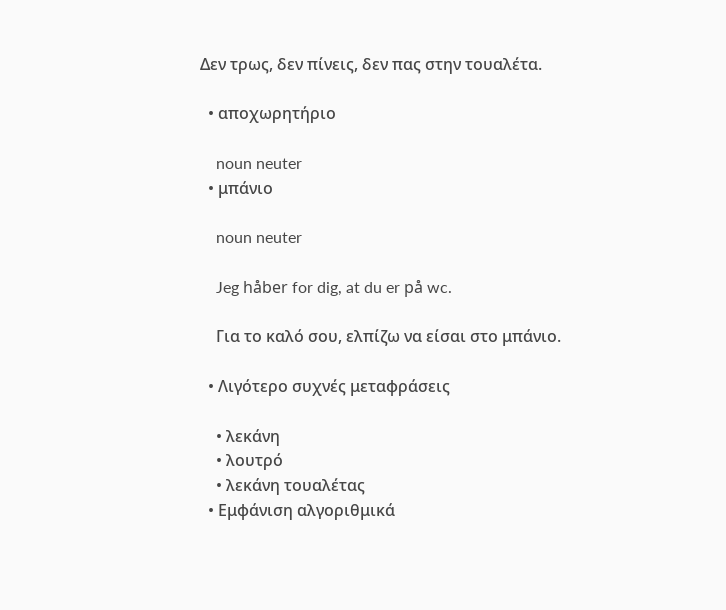Δεν τρως, δεν πίνεις, δεν πας στην τουαλέτα.

  • αποχωρητήριο

    noun neuter
  • μπάνιο

    noun neuter

    Jeg håber for dig, at du er på wc.

    Για το καλό σου, ελπίζω να είσαι στο μπάνιο.

  • Λιγότερο συχνές μεταφράσεις

    • λεκάνη
    • λουτρό
    • λεκάνη τουαλέτας
  • Εμφάνιση αλγοριθμικά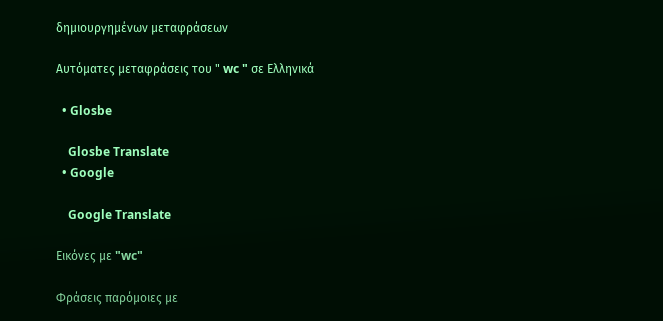δημιουργημένων μεταφράσεων

Αυτόματες μεταφράσεις του " wc " σε Ελληνικά

  • Glosbe

    Glosbe Translate
  • Google

    Google Translate

Εικόνες με "wc"

Φράσεις παρόμοιες με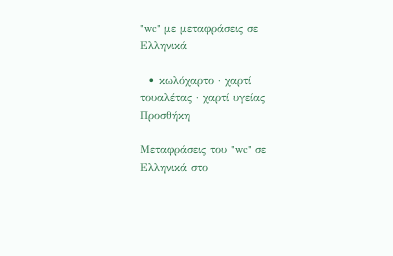"wc" με μεταφράσεις σε Ελληνικά

  • κωλόχαρτο · χαρτί τουαλέτας · χαρτί υγείας
Προσθήκη

Μεταφράσεις του "wc" σε Ελληνικά στο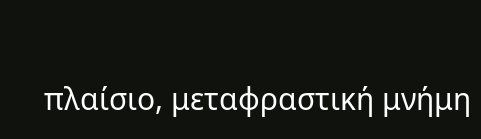πλαίσιο, μεταφραστική μνήμη